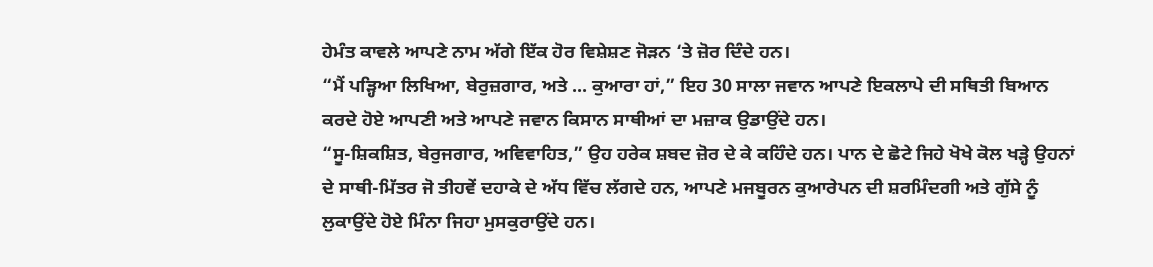ਹੇਮੰਤ ਕਾਵਲੇ ਆਪਣੇ ਨਾਮ ਅੱਗੇ ਇੱਕ ਹੋਰ ਵਿਸ਼ੇਸ਼ਣ ਜੋੜਨ ‘ਤੇ ਜ਼ੋਰ ਦਿੰਦੇ ਹਨ।
“ਮੈਂ ਪੜ੍ਹਿਆ ਲਿਖਿਆ, ਬੇਰੁਜ਼ਗਾਰ, ਅਤੇ ... ਕੁਆਰਾ ਹਾਂ,” ਇਹ 30 ਸਾਲਾ ਜਵਾਨ ਆਪਣੇ ਇਕਲਾਪੇ ਦੀ ਸਥਿਤੀ ਬਿਆਨ ਕਰਦੇ ਹੋਏ ਆਪਣੀ ਅਤੇ ਆਪਣੇ ਜਵਾਨ ਕਿਸਾਨ ਸਾਥੀਆਂ ਦਾ ਮਜ਼ਾਕ ਉਡਾਉਂਦੇ ਹਨ।
“ਸੂ-ਸ਼ਿਕਸ਼ਿਤ, ਬੇਰੁਜਗਾਰ, ਅਵਿਵਾਹਿਤ,” ਉਹ ਹਰੇਕ ਸ਼ਬਦ ਜ਼ੋਰ ਦੇ ਕੇ ਕਹਿੰਦੇ ਹਨ। ਪਾਨ ਦੇ ਛੋਟੇ ਜਿਹੇ ਖੋਖੇ ਕੋਲ ਖੜ੍ਹੇ ਉਹਨਾਂ ਦੇ ਸਾਥੀ-ਮਿੱਤਰ ਜੋ ਤੀਹਵੇਂ ਦਹਾਕੇ ਦੇ ਅੱਧ ਵਿੱਚ ਲੱਗਦੇ ਹਨ, ਆਪਣੇ ਮਜਬੂਰਨ ਕੁਆਰੇਪਨ ਦੀ ਸ਼ਰਮਿੰਦਗੀ ਅਤੇ ਗੁੱਸੇ ਨੂੰ ਲੁਕਾਉਂਦੇ ਹੋਏ ਮਿੰਨਾ ਜਿਹਾ ਮੁਸਕੁਰਾਉਂਦੇ ਹਨ।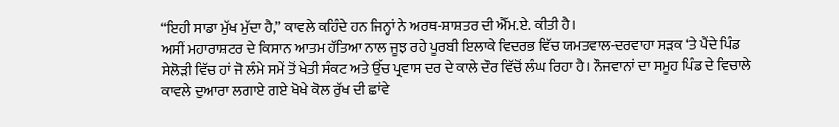“ਇਹੀ ਸਾਡਾ ਮੁੱਖ ਮੁੱਦਾ ਹੈ,” ਕਾਵਲੇ ਕਹਿੰਦੇ ਹਨ ਜਿਨ੍ਹਾਂ ਨੇ ਅਰਥ-ਸ਼ਾਸ਼ਤਰ ਦੀ ਐੱਮ.ਏ. ਕੀਤੀ ਹੈ।
ਅਸੀਂ ਮਹਾਰਾਸ਼ਟਰ ਦੇ ਕਿਸਾਨ ਆਤਮ ਹੱਤਿਆ ਨਾਲ ਜੂਝ ਰਹੇ ਪੂਰਬੀ ਇਲਾਕੇ ਵਿਦਰਭ ਵਿੱਚ ਯਮਤਵਾਲ-ਦਰਵਾਹਾ ਸੜਕ ‘ਤੇ ਪੈਂਦੇ ਪਿੰਡ ਸੇਲੋੜੀ ਵਿੱਚ ਹਾਂ ਜੋ ਲੰਮੇ ਸਮੇਂ ਤੋਂ ਖੇਤੀ ਸੰਕਟ ਅਤੇ ਉੱਚ ਪ੍ਰਵਾਸ ਦਰ ਦੇ ਕਾਲੇ ਦੌਰ ਵਿੱਚੋਂ ਲੰਘ ਰਿਹਾ ਹੈ। ਨੌਜਵਾਨਾਂ ਦਾ ਸਮੂਹ ਪਿੰਡ ਦੇ ਵਿਚਾਲੇ ਕਾਵਲੇ ਦੁਆਰਾ ਲਗਾਏ ਗਏ ਖੋਖੇ ਕੋਲ ਰੁੱਖ ਦੀ ਛਾਂਵੇ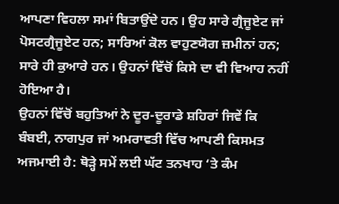ਆਪਣਾ ਵਿਹਲਾ ਸਮਾਂ ਬਿਤਾਉਂਦੇ ਹਨ। ਉਹ ਸਾਰੇ ਗ੍ਰੈਜੂਏਟ ਜਾਂ ਪੋਸਟਗ੍ਰੈਜੂਏਟ ਹਨ; ਸਾਰਿਆਂ ਕੋਲ ਵਾਹੁਣਯੋਗ ਜ਼ਮੀਨਾਂ ਹਨ; ਸਾਰੇ ਹੀ ਕੁਆਰੇ ਹਨ। ਉਹਨਾਂ ਵਿੱਚੋਂ ਕਿਸੇ ਦਾ ਵੀ ਵਿਆਹ ਨਹੀਂ ਹੋਇਆ ਹੈ।
ਉਹਨਾਂ ਵਿੱਚੋਂ ਬਹੁਤਿਆਂ ਨੇ ਦੂਰ-ਦੂਰਾਡੇ ਸ਼ਹਿਰਾਂ ਜਿਵੇਂ ਕਿ ਬੰਬਈ, ਨਾਗਪੁਰ ਜਾਂ ਅਮਰਾਵਤੀ ਵਿੱਚ ਆਪਣੀ ਕਿਸਮਤ ਅਜਮਾਈ ਹੈ: ਥੋੜ੍ਹੇ ਸਮੇਂ ਲਈ ਘੱਟ ਤਨਖਾਹ ‘ਤੇ ਕੰਮ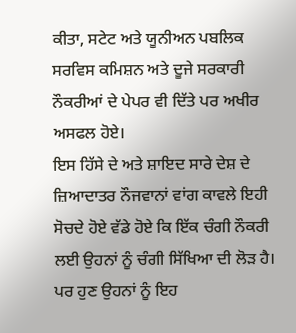ਕੀਤਾ, ਸਟੇਟ ਅਤੇ ਯੂਨੀਅਨ ਪਬਲਿਕ ਸਰਵਿਸ ਕਮਿਸ਼ਨ ਅਤੇ ਦੂਜੇ ਸਰਕਾਰੀ ਨੌਕਰੀਆਂ ਦੇ ਪੇਪਰ ਵੀ ਦਿੱਤੇ ਪਰ ਅਖੀਰ ਅਸਫਲ ਹੋਏ।
ਇਸ ਹਿੱਸੇ ਦੇ ਅਤੇ ਸ਼ਾਇਦ ਸਾਰੇ ਦੇਸ਼ ਦੇ ਜ਼ਿਆਦਾਤਰ ਨੌਜਵਾਨਾਂ ਵਾਂਗ ਕਾਵਲੇ ਇਹੀ ਸੋਚਦੇ ਹੋਏ ਵੱਡੇ ਹੋਏ ਕਿ ਇੱਕ ਚੰਗੀ ਨੌਕਰੀ ਲਈ ਉਹਨਾਂ ਨੂੰ ਚੰਗੀ ਸਿੱਖਿਆ ਦੀ ਲੋੜ ਹੈ।
ਪਰ ਹੁਣ ਉਹਨਾਂ ਨੂੰ ਇਹ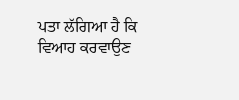ਪਤਾ ਲੱਗਿਆ ਹੈ ਕਿ ਵਿਆਹ ਕਰਵਾਉਣ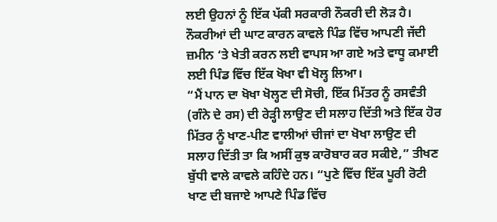ਲਈ ਉਹਨਾਂ ਨੂੰ ਇੱਕ ਪੱਕੀ ਸਰਕਾਰੀ ਨੌਕਰੀ ਦੀ ਲੋੜ ਹੈ।
ਨੌਕਰੀਆਂ ਦੀ ਘਾਟ ਕਾਰਨ ਕਾਵਲੇ ਪਿੰਡ ਵਿੱਚ ਆਪਣੀ ਜੱਦੀ ਜ਼ਮੀਨ ‘ਤੇ ਖੇਤੀ ਕਰਨ ਲਈ ਵਾਪਸ ਆ ਗਏ ਅਤੇ ਵਾਧੂ ਕਮਾਈ ਲਈ ਪਿੰਡ ਵਿੱਚ ਇੱਕ ਖੋਖਾ ਵੀ ਖੋਲ੍ਹ ਲਿਆ।
“ਮੈਂ ਪਾਨ ਦਾ ਖੋਖਾ ਖੋਲ੍ਹਣ ਦੀ ਸੋਚੀ, ਇੱਕ ਮਿੱਤਰ ਨੂੰ ਰਸਵੰਤੀ (ਗੰਨੇ ਦੇ ਰਸ) ਦੀ ਰੇੜ੍ਹੀ ਲਾਉਣ ਦੀ ਸਲਾਹ ਦਿੱਤੀ ਅਤੇ ਇੱਕ ਹੋਰ ਮਿੱਤਰ ਨੂੰ ਖਾਣ-ਪੀਣ ਵਾਲੀਆਂ ਚੀਜਾਂ ਦਾ ਖੋਖਾ ਲਾਉਣ ਦੀ ਸਲਾਹ ਦਿੱਤੀ ਤਾ ਕਿ ਅਸੀਂ ਕੁਝ ਕਾਰੋਬਾਰ ਕਰ ਸਕੀਏ,” ਤੀਖਣ ਬੁੱਧੀ ਵਾਲੇ ਕਾਵਲੇ ਕਹਿੰਦੇ ਹਨ। “ਪੁਣੇ ਵਿੱਚ ਇੱਕ ਪੂਰੀ ਰੋਟੀ ਖਾਣ ਦੀ ਬਜਾਏ ਆਪਣੇ ਪਿੰਡ ਵਿੱਚ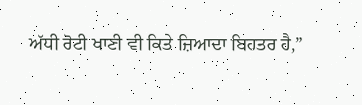ਅੱਧੀ ਰੋਟੀ ਖਾਣੀ ਵੀ ਕਿਤੇ ਜ਼ਿਆਦਾ ਬਿਹਤਰ ਹੈ,”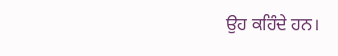ਉਹ ਕਹਿੰਦੇ ਹਨ।